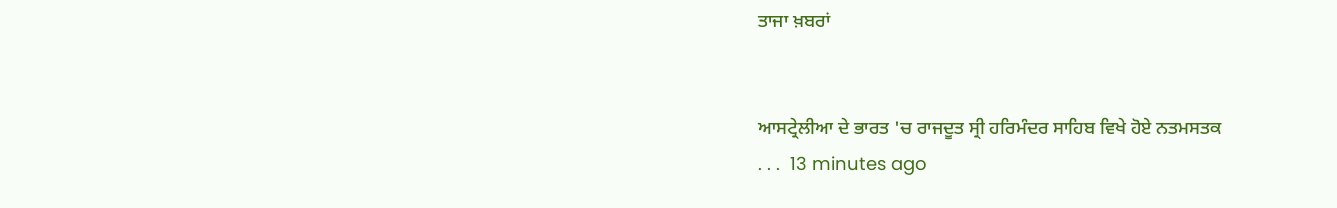ਤਾਜਾ ਖ਼ਬਰਾਂ


ਆਸਟ੍ਰੇਲੀਆ ਦੇ ਭਾਰਤ 'ਚ ਰਾਜਦੂਤ ਸ੍ਰੀ ਹਰਿਮੰਦਰ ਸਾਹਿਬ ਵਿਖੇ ਹੋਏ ਨਤਮਸਤਕ
. . .  13 minutes ago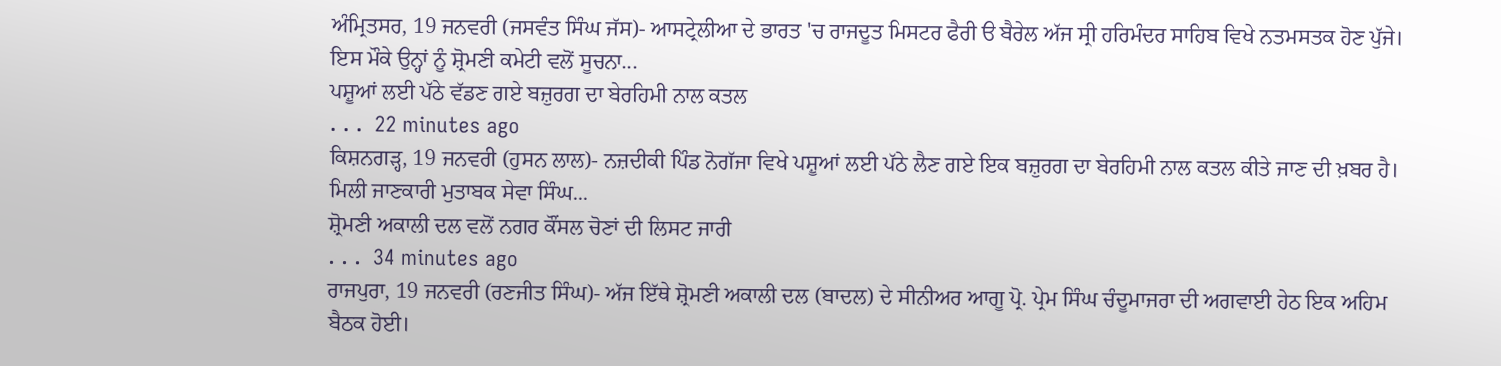ਅੰਮ੍ਰਿਤਸਰ, 19 ਜਨਵਰੀ (ਜਸਵੰਤ ਸਿੰਘ ਜੱਸ)- ਆਸਟ੍ਰੇਲੀਆ ਦੇ ਭਾਰਤ 'ਚ ਰਾਜਦੂਤ ਮਿਸਟਰ ਫੈਰੀ ੳ ਬੈਰੇਲ ਅੱਜ ਸ੍ਰੀ ਹਰਿਮੰਦਰ ਸਾਹਿਬ ਵਿਖੇ ਨਤਮਸਤਕ ਹੋਣ ਪੁੱਜੇ। ਇਸ ਮੌਕੇ ਉਨ੍ਹਾਂ ਨੂੰ ਸ਼੍ਰੋਮਣੀ ਕਮੇਟੀ ਵਲੋਂ ਸੂਚਨਾ...
ਪਸ਼ੂਆਂ ਲਈ ਪੱਠੇ ਵੱਡਣ ਗਏ ਬਜ਼ੁਰਗ ਦਾ ਬੇਰਹਿਮੀ ਨਾਲ ਕਤਲ
. . .  22 minutes ago
ਕਿਸ਼ਨਗੜ੍ਹ, 19 ਜਨਵਰੀ (ਹੁਸਨ ਲਾਲ)- ਨਜ਼ਦੀਕੀ ਪਿੰਡ ਨੋਗੱਜਾ ਵਿਖੇ ਪਸ਼ੂਆਂ ਲਈ ਪੱਠੇ ਲੈਣ ਗਏ ਇਕ ਬਜ਼ੁਰਗ ਦਾ ਬੇਰਹਿਮੀ ਨਾਲ ਕਤਲ ਕੀਤੇ ਜਾਣ ਦੀ ਖ਼ਬਰ ਹੈ। ਮਿਲੀ ਜਾਣਕਾਰੀ ਮੁਤਾਬਕ ਸੇਵਾ ਸਿੰਘ...
ਸ਼੍ਰੋਮਣੀ ਅਕਾਲੀ ਦਲ ਵਲੋਂ ਨਗਰ ਕੌਂਸਲ ਚੋਣਾਂ ਦੀ ਲਿਸਟ ਜਾਰੀ
. . .  34 minutes ago
ਰਾਜਪੁਰਾ, 19 ਜਨਵਰੀ (ਰਣਜੀਤ ਸਿੰਘ)- ਅੱਜ ਇੱਥੇ ਸ਼੍ਰੋਮਣੀ ਅਕਾਲੀ ਦਲ (ਬਾਦਲ) ਦੇ ਸੀਨੀਅਰ ਆਗੂ ਪ੍ਰੋ. ਪ੍ਰੇਮ ਸਿੰਘ ਚੰਦੂਮਾਜਰਾ ਦੀ ਅਗਵਾਈ ਹੇਠ ਇਕ ਅਹਿਮ ਬੈਠਕ ਹੋਈ।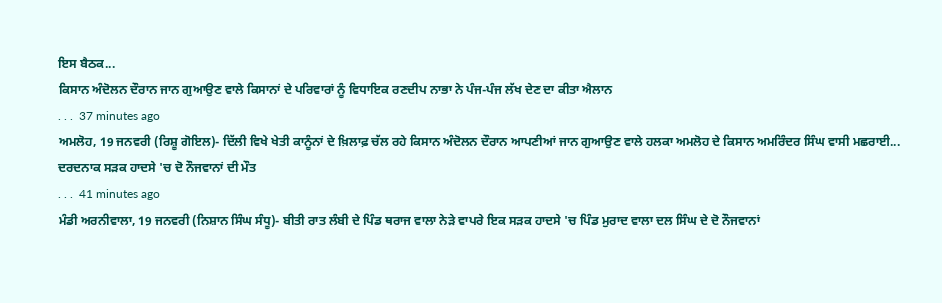ਇਸ ਬੈਠਕ...
ਕਿਸਾਨ ਅੰਦੋਲਨ ਦੌਰਾਨ ਜਾਨ ਗੁਆਉਣ ਵਾਲੇ ਕਿਸਾਨਾਂ ਦੇ ਪਰਿਵਾਰਾਂ ਨੂੰ ਵਿਧਾਇਕ ਰਣਦੀਪ ਨਾਭਾ ਨੇ ਪੰਜ-ਪੰਜ ਲੱਖ ਦੇਣ ਦਾ ਕੀਤਾ ਐਲਾਨ
. . .  37 minutes ago
ਅਮਲੋਹ, 19 ਜਨਵਰੀ (ਰਿਸ਼ੂ ਗੋਇਲ)- ਦਿੱਲੀ ਵਿਖੇ ਖੇਤੀ ਕਾਨੂੰਨਾਂ ਦੇ ਖ਼ਿਲਾਫ਼ ਚੱਲ ਰਹੇ ਕਿਸਾਨ ਅੰਦੋਲਨ ਦੌਰਾਨ ਆਪਣੀਆਂ ਜਾਨ ਗੁਆਉਣ ਵਾਲੇ ਹਲਕਾ ਅਮਲੋਹ ਦੇ ਕਿਸਾਨ ਅਮਰਿੰਦਰ ਸਿੰਘ ਵਾਸੀ ਮਛਰਾਈ...
ਦਰਦਨਾਕ ਸੜਕ ਹਾਦਸੇ 'ਚ ਦੋ ਨੌਜਵਾਨਾਂ ਦੀ ਮੌਤ
. . .  41 minutes ago
ਮੰਡੀ ਅਰਨੀਵਾਲਾ, 19 ਜਨਵਰੀ (ਨਿਸ਼ਾਨ ਸਿੰਘ ਸੰਧੂ)- ਬੀਤੀ ਰਾਤ ਲੰਬੀ ਦੇ ਪਿੰਡ ਥਰਾਜ ਵਾਲਾ ਨੇੜੇ ਵਾਪਰੇ ਇਕ ਸੜਕ ਹਾਦਸੇ 'ਚ ਪਿੰਡ ਮੁਰਾਦ ਵਾਲਾ ਦਲ ਸਿੰਘ ਦੇ ਦੋ ਨੌਜਵਾਨਾਂ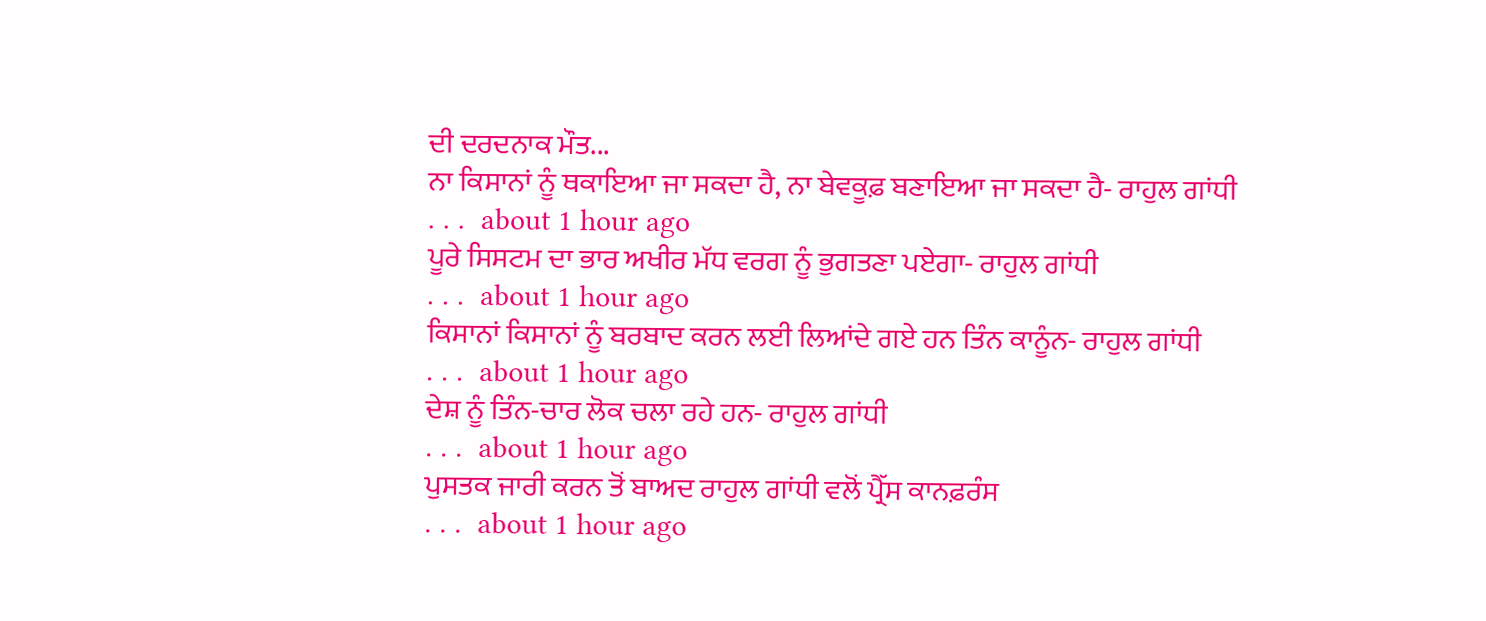ਦੀ ਦਰਦਨਾਕ ਮੌਤ...
ਨਾ ਕਿਸਾਨਾਂ ਨੂੰ ਥਕਾਇਆ ਜਾ ਸਕਦਾ ਹੈ, ਨਾ ਬੇਵਕੂਫ਼ ਬਣਾਇਆ ਜਾ ਸਕਦਾ ਹੈ- ਰਾਹੁਲ ਗਾਂਧੀ
. . .  about 1 hour ago
ਪੂਰੇ ਸਿਸਟਮ ਦਾ ਭਾਰ ਅਖੀਰ ਮੱਧ ਵਰਗ ਨੂੰ ਭੁਗਤਣਾ ਪਏਗਾ- ਰਾਹੁਲ ਗਾਂਧੀ
. . .  about 1 hour ago
ਕਿਸਾਨਾਂ ਕਿਸਾਨਾਂ ਨੂੰ ਬਰਬਾਦ ਕਰਨ ਲਈ ਲਿਆਂਦੇ ਗਏ ਹਨ ਤਿੰਨ ਕਾਨੂੰਨ- ਰਾਹੁਲ ਗਾਂਧੀ
. . .  about 1 hour ago
ਦੇਸ਼ ਨੂੰ ਤਿੰਨ-ਚਾਰ ਲੋਕ ਚਲਾ ਰਹੇ ਹਨ- ਰਾਹੁਲ ਗਾਂਧੀ
. . .  about 1 hour ago
ਪੁਸਤਕ ਜਾਰੀ ਕਰਨ ਤੋਂ ਬਾਅਦ ਰਾਹੁਲ ਗਾਂਧੀ ਵਲੋਂ ਪ੍ਰੈੱਸ ਕਾਨਫ਼ਰੰਸ
. . .  about 1 hour ago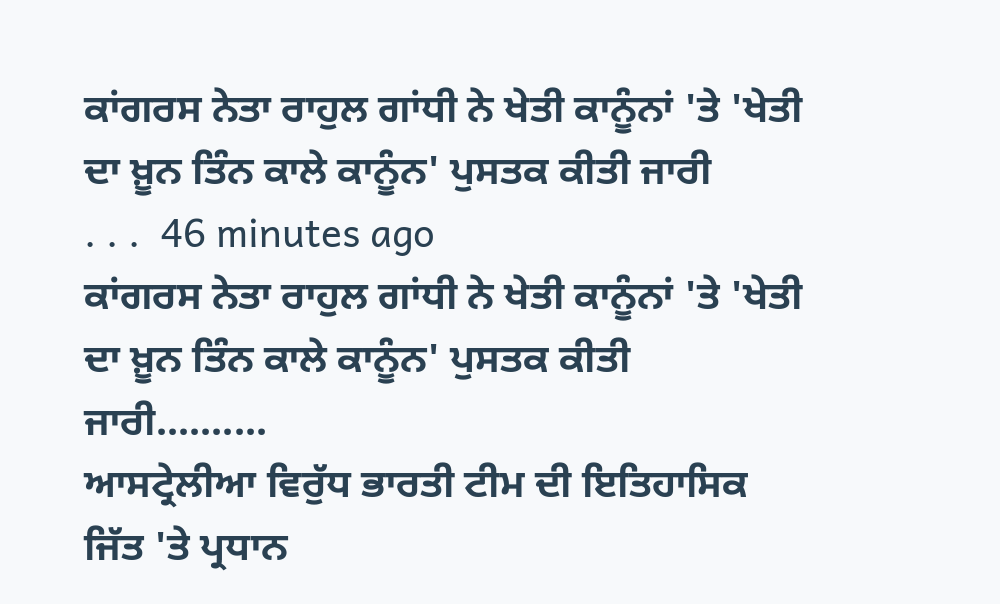ਕਾਂਗਰਸ ਨੇਤਾ ਰਾਹੁਲ ਗਾਂਧੀ ਨੇ ਖੇਤੀ ਕਾਨੂੰਨਾਂ 'ਤੇ 'ਖੇਤੀ ਦਾ ਖ਼ੂਨ ਤਿੰਨ ਕਾਲੇ ਕਾਨੂੰਨ' ਪੁਸਤਕ ਕੀਤੀ ਜਾਰੀ
. . .  46 minutes ago
ਕਾਂਗਰਸ ਨੇਤਾ ਰਾਹੁਲ ਗਾਂਧੀ ਨੇ ਖੇਤੀ ਕਾਨੂੰਨਾਂ 'ਤੇ 'ਖੇਤੀ ਦਾ ਖ਼ੂਨ ਤਿੰਨ ਕਾਲੇ ਕਾਨੂੰਨ' ਪੁਸਤਕ ਕੀਤੀ ਜਾਰੀ..........
ਆਸਟ੍ਰੇਲੀਆ ਵਿਰੁੱਧ ਭਾਰਤੀ ਟੀਮ ਦੀ ਇਤਿਹਾਸਿਕ ਜਿੱਤ 'ਤੇ ਪ੍ਰਧਾਨ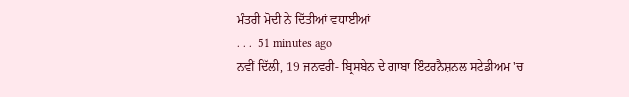ਮੰਤਰੀ ਮੋਦੀ ਨੇ ਦਿੱਤੀਆਂ ਵਧਾਈਆਂ
. . .  51 minutes ago
ਨਵੀਂ ਦਿੱਲੀ, 19 ਜਨਵਰੀ- ਬ੍ਰਿਸਬੇਨ ਦੇ ਗਾਬਾ ਇੰਟਰਨੈਸ਼ਨਲ ਸਟੇਡੀਅਮ 'ਚ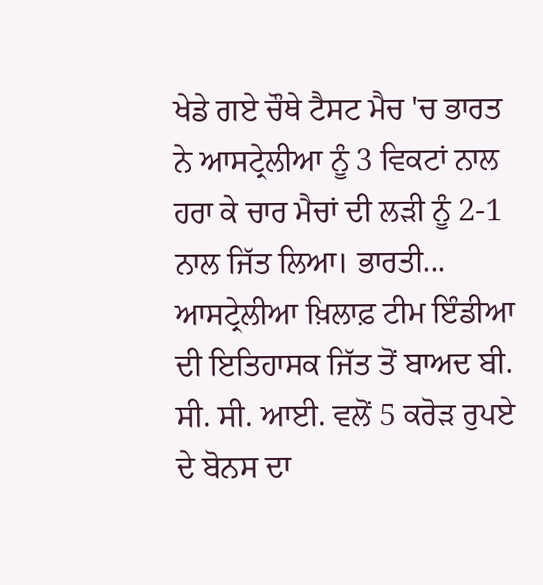ਖੇਡੇ ਗਏ ਚੌਥੇ ਟੈਸਟ ਮੈਚ 'ਚ ਭਾਰਤ ਨੇ ਆਸਟ੍ਰੇਲੀਆ ਨੂੰ 3 ਵਿਕਟਾਂ ਨਾਲ ਹਰਾ ਕੇ ਚਾਰ ਮੈਚਾਂ ਦੀ ਲੜੀ ਨੂੰ 2-1 ਨਾਲ ਜਿੱਤ ਲਿਆ। ਭਾਰਤੀ...
ਆਸਟ੍ਰੇਲੀਆ ਖ਼ਿਲਾਫ਼ ਟੀਮ ਇੰਡੀਆ ਦੀ ਇਤਿਹਾਸਕ ਜਿੱਤ ਤੋਂ ਬਾਅਦ ਬੀ. ਸੀ. ਸੀ. ਆਈ. ਵਲੋਂ 5 ਕਰੋੜ ਰੁਪਏ ਦੇ ਬੋਨਸ ਦਾ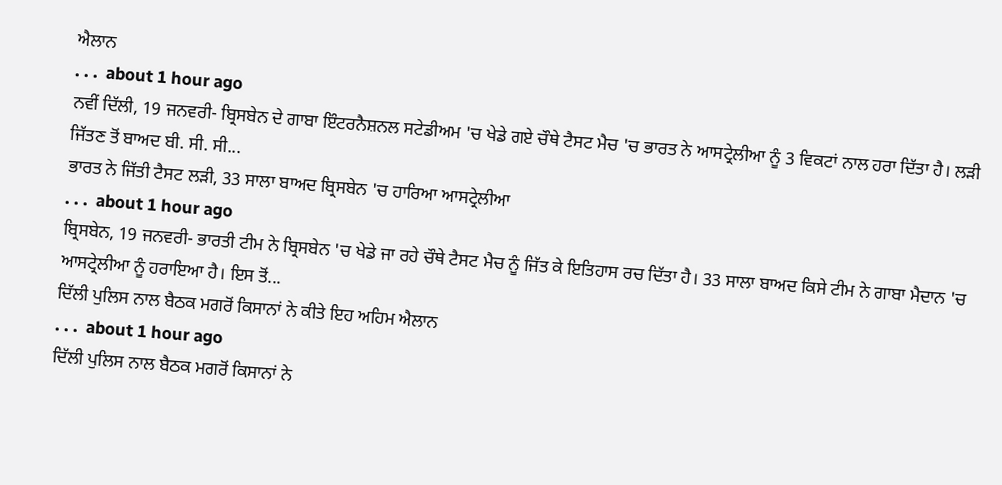ਐਲਾਨ
. . .  about 1 hour ago
ਨਵੀਂ ਦਿੱਲੀ, 19 ਜਨਵਰੀ- ਬ੍ਰਿਸਬੇਨ ਦੇ ਗਾਬਾ ਇੰਟਰਨੈਸ਼ਨਲ ਸਟੇਡੀਅਮ 'ਚ ਖੇਡੇ ਗਏ ਚੌਥੇ ਟੈਸਟ ਮੈਚ 'ਚ ਭਾਰਤ ਨੇ ਆਸਟ੍ਰੇਲੀਆ ਨੂੰ 3 ਵਿਕਟਾਂ ਨਾਲ ਹਰਾ ਦਿੱਤਾ ਹੈ। ਲੜੀ ਜਿੱਤਣ ਤੋਂ ਬਾਅਦ ਬੀ. ਸੀ. ਸੀ...
ਭਾਰਤ ਨੇ ਜਿੱਤੀ ਟੈਸਟ ਲੜੀ, 33 ਸਾਲਾ ਬਾਅਦ ਬ੍ਰਿਸਬੇਨ 'ਚ ਹਾਰਿਆ ਆਸਟ੍ਰੇਲੀਆ
. . .  about 1 hour ago
ਬ੍ਰਿਸਬੇਨ, 19 ਜਨਵਰੀ- ਭਾਰਤੀ ਟੀਮ ਨੇ ਬ੍ਰਿਸਬੇਨ 'ਚ ਖੇਡੇ ਜਾ ਰਹੇ ਚੌਥੇ ਟੈਸਟ ਮੈਚ ਨੂੰ ਜਿੱਤ ਕੇ ਇਤਿਹਾਸ ਰਚ ਦਿੱਤਾ ਹੈ। 33 ਸਾਲਾ ਬਾਅਦ ਕਿਸੇ ਟੀਮ ਨੇ ਗਾਬਾ ਮੈਦਾਨ 'ਚ ਆਸਟ੍ਰੇਲੀਆ ਨੂੰ ਹਰਾਇਆ ਹੈ। ਇਸ ਤੋਂ...
ਦਿੱਲੀ ਪੁਲਿਸ ਨਾਲ ਬੈਠਕ ਮਗਰੋਂ ਕਿਸਾਨਾਂ ਨੇ ਕੀਤੇ ਇਹ ਅਹਿਮ ਐਲਾਨ
. . .  about 1 hour ago
ਦਿੱਲੀ ਪੁਲਿਸ ਨਾਲ ਬੈਠਕ ਮਗਰੋਂ ਕਿਸਾਨਾਂ ਨੇ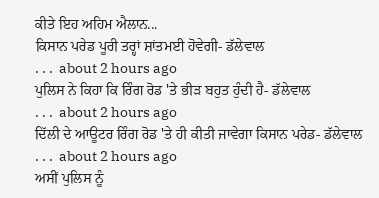ਕੀਤੇ ਇਹ ਅਹਿਮ ਐਲਾਨ...
ਕਿਸਾਨ ਪਰੇਡ ਪੂਰੀ ਤਰ੍ਹਾਂ ਸ਼ਾਂਤਮਈ ਹੋਵੇਗੀ- ਡੱਲੇਵਾਲ
. . .  about 2 hours ago
ਪੁਲਿਸ ਨੇ ਕਿਹਾ ਕਿ ਰਿੰਗ ਰੋਡ 'ਤੇ ਭੀੜ ਬਹੁਤ ਹੁੰਦੀ ਹੈ- ਡੱਲੇਵਾਲ
. . .  about 2 hours ago
ਦਿੱਲੀ ਦੇ ਆਊਟਰ ਰਿੰਗ ਰੋਡ 'ਤੇ ਹੀ ਕੀਤੀ ਜਾਵੇਗਾ ਕਿਸਾਨ ਪਰੇਡ- ਡੱਲੇਵਾਲ
. . .  about 2 hours ago
ਅਸੀਂ ਪੁਲਿਸ ਨੂੰ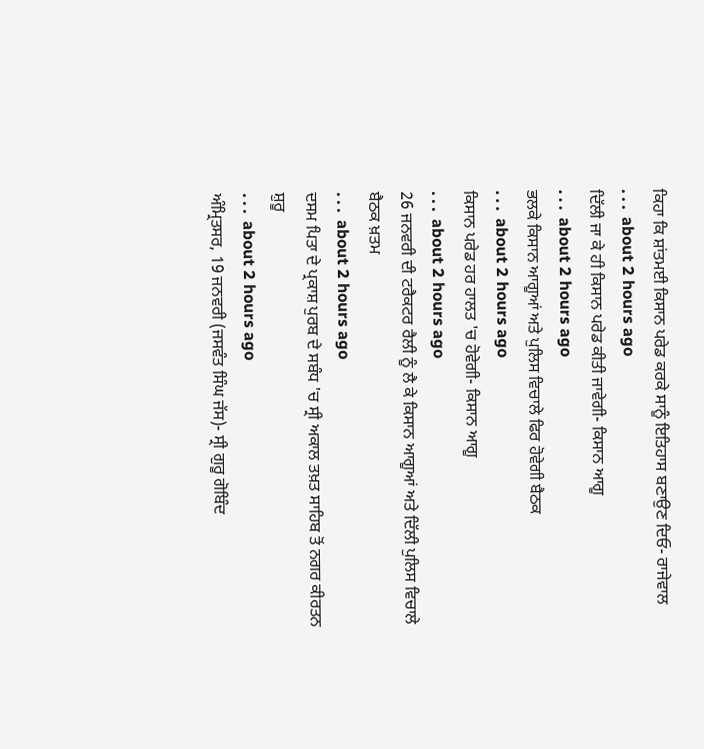ਕਿਹਾ ਕਿ ਸ਼ਾਂਤਮਈ ਕਿਸਾਨ ਪਰੇਡ ਕਰਕੇ ਸਾਨੂੰ ਇਤਿਹਾਸ ਬਣਾਉਣ ਦਿਓ- ਰਾਜੇਵਾਲ
. . .  about 2 hours ago
ਦਿੱਲੀ ਜਾ ਕੇ ਹੀ ਕਿਸਾਨ ਪਰੇਡ ਕੀਤੀ ਜਾਵੇਗੀ- ਕਿਸਾਨ ਆਗੂ
. . .  about 2 hours ago
ਭਲਕੇ ਕਿਸਾਨ ਆਗੂਆਂ ਅਤੇ ਪੁਲਿਸ ਵਿਚਾਲੇ ਫਿਰ ਹੋਵੇਗੀ ਬੈਠਕ
. . .  about 2 hours ago
ਕਿਸਾਨ ਪਰੇਡ ਹਰ ਹਾਲਤ 'ਚ ਹੋਵੇਗੀ- ਕਿਸਾਨ ਆਗੂ
. . .  about 2 hours ago
26 ਜਨਵਰੀ ਦੀ ਟਰੈਕਟਰ ਰੈਲੀ ਨੂੰ ਲੈ ਕੇ ਕਿਸਾਨ ਆਗੂਆਂ ਅਤੇ ਦਿੱਲੀ ਪੁਲਿਸ ਵਿਚਾਲੇ ਬੈਠਕ ਖ਼ਤਮ
. . .  about 2 hours ago
ਦਸਮ ਪਿਤਾ ਦੇ ਪ੍ਰਕਾਸ਼ ਪੁਰਬ ਦੇ ਸਬੰਧ 'ਚ ਸ੍ਰੀ ਅਕਾਲ ਤਖ਼ਤ ਸਾਹਿਬ ਤੋਂ ਨਗਰ ਕੀਰਤਨ ਸ਼ੁਰੂ
. . .  about 2 hours ago
ਅੰਮ੍ਰਿਤਸਰ, 19 ਜਨਵਰੀ (ਜਸਵੰਤ ਸਿੰਘ ਜੱਸ)- ਸ੍ਰੀ ਗੁਰੂ ਗੋਬਿੰਦ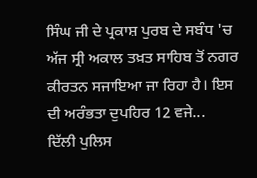ਸਿੰਘ ਜੀ ਦੇ ਪ੍ਰਕਾਸ਼ ਪੁਰਬ ਦੇ ਸਬੰਧ 'ਚ ਅੱਜ ਸ੍ਰੀ ਅਕਾਲ ਤਖ਼ਤ ਸਾਹਿਬ ਤੋਂ ਨਗਰ ਕੀਰਤਨ ਸਜਾਇਆ ਜਾ ਰਿਹਾ ਹੈ। ਇਸ ਦੀ ਅਰੰਭਤਾ ਦੁਪਹਿਰ 12 ਵਜੇ...
ਦਿੱਲੀ ਪੁਲਿਸ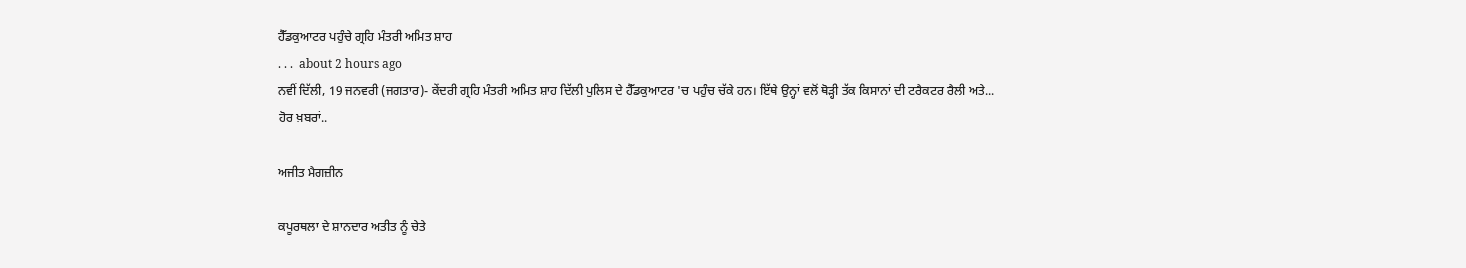ਹੈੱਡਕੁਆਟਰ ਪਹੁੰਚੇ ਗ੍ਰਹਿ ਮੰਤਰੀ ਅਮਿਤ ਸ਼ਾਹ
. . .  about 2 hours ago
ਨਵੀਂ ਦਿੱਲੀ, 19 ਜਨਵਰੀ (ਜਗਤਾਰ)- ਕੇਂਦਰੀ ਗ੍ਰਹਿ ਮੰਤਰੀ ਅਮਿਤ ਸ਼ਾਹ ਦਿੱਲੀ ਪੁਲਿਸ ਦੇ ਹੈੱਡਕੁਆਟਰ 'ਚ ਪਹੁੰਚ ਚੱਕੇ ਹਨ। ਇੱਥੇ ਉਨ੍ਹਾਂ ਵਲੋਂ ਥੋੜ੍ਹੀ ਤੱਕ ਕਿਸਾਨਾਂ ਦੀ ਟਰੈਕਟਰ ਰੈਲੀ ਅਤੇ...
ਹੋਰ ਖ਼ਬਰਾਂ..

ਅਜੀਤ ਮੈਗਜ਼ੀਨ

ਕਪੂਰਥਲਾ ਦੇ ਸ਼ਾਨਦਾਰ ਅਤੀਤ ਨੂੰ ਚੇਤੇ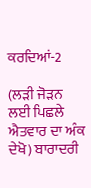ਕਰਦਿਆਂ-2

(ਲੜੀ ਜੋੜਨ ਲਈ ਪਿਛਲੇ ਐਤਵਾਰ ਦਾ ਅੰਕ ਦੇਖੋ) ਬਾਰਾਦਰੀ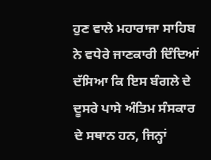ਹੁਣ ਵਾਲੇ ਮਹਾਰਾਜਾ ਸਾਹਿਬ ਨੇ ਵਧੇਰੇ ਜਾਣਕਾਰੀ ਦਿੰਦਿਆਂ ਦੱਸਿਆ ਕਿ ਇਸ ਬੰਗਲੇ ਦੇ ਦੂਸਰੇ ਪਾਸੇ ਅੰਤਿਮ ਸੰਸਕਾਰ ਦੇ ਸਥਾਨ ਹਨ, ਜਿਨ੍ਹਾਂ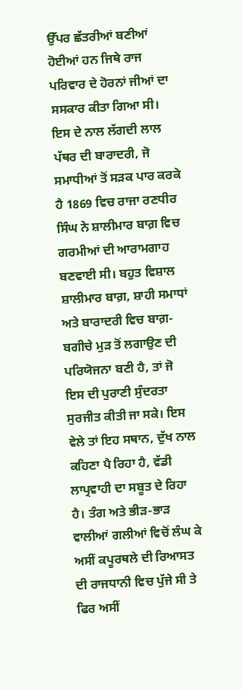ਉੱਪਰ ਛੱਤਰੀਆਂ ਬਣੀਆਂ ਹੋਈਆਂ ਹਨ ਜਿਥੇ ਰਾਜ ਪਰਿਵਾਰ ਦੇ ਹੋਰਨਾਂ ਜੀਆਂ ਦਾ ਸਸਕਾਰ ਕੀਤਾ ਗਿਆ ਸੀ। ਇਸ ਦੇ ਨਾਲ ਲੱਗਦੀ ਲਾਲ ਪੱਥਰ ਦੀ ਬਾਰਾਦਰੀ, ਜੋ ਸਮਾਧੀਆਂ ਤੋਂ ਸੜਕ ਪਾਰ ਕਰਕੇ ਹੈ 1869 ਵਿਚ ਰਾਜਾ ਰਣਧੀਰ ਸਿੰਘ ਨੇ ਸ਼ਾਲੀਮਾਰ ਬਾਗ਼ ਵਿਚ ਗਰਮੀਆਂ ਦੀ ਆਰਾਮਗਾਹ ਬਣਵਾਈ ਸੀ। ਬਹੁਤ ਵਿਸ਼ਾਲ ਸ਼ਾਲੀਮਾਰ ਬਾਗ਼, ਸ਼ਾਹੀ ਸਮਾਧਾਂ ਅਤੇ ਬਾਰਾਦਰੀ ਵਿਚ ਬਾਗ਼-ਬਗੀਚੇ ਮੁੜ ਤੋਂ ਲਗਾਉਣ ਦੀ ਪਰਿਯੋਜਨਾ ਬਣੀ ਹੈ, ਤਾਂ ਜੋ ਇਸ ਦੀ ਪੁਰਾਣੀ ਸੁੰਦਰਤਾ ਸੁਰਜੀਤ ਕੀਤੀ ਜਾ ਸਕੇ। ਇਸ ਵੇਲੇ ਤਾਂ ਇਹ ਸਥਾਨ, ਦੁੱਖ ਨਾਲ ਕਹਿਣਾ ਪੈ ਰਿਹਾ ਹੈ, ਵੱਡੀ ਲਾਪ੍ਰਵਾਹੀ ਦਾ ਸਬੂਤ ਦੇ ਰਿਹਾ ਹੈ। ਤੰਗ ਅਤੇ ਭੀੜ-ਭਾੜ ਵਾਲੀਆਂ ਗਲੀਆਂ ਵਿਚੋਂ ਲੰਘ ਕੇ ਅਸੀਂ ਕਪੂਰਥਲੇ ਦੀ ਰਿਆਸਤ ਦੀ ਰਾਜਧਾਨੀ ਵਿਚ ਪੁੱਜੇ ਸੀ ਤੇ ਫਿਰ ਅਸੀਂ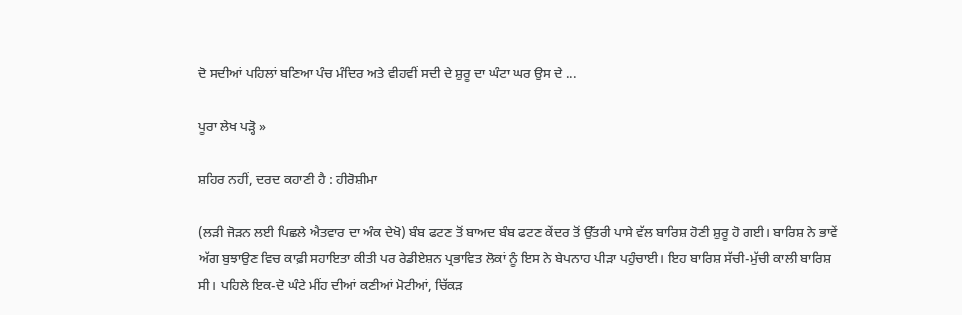ਦੋ ਸਦੀਆਂ ਪਹਿਲਾਂ ਬਣਿਆ ਪੰਚ ਮੰਦਿਰ ਅਤੇ ਵੀਹਵੀਂ ਸਦੀ ਦੇ ਸ਼ੁਰੂ ਦਾ ਘੰਟਾ ਘਰ ਉਸ ਦੇ ...

ਪੂਰਾ ਲੇਖ ਪੜ੍ਹੋ »

ਸ਼ਹਿਰ ਨਹੀਂ, ਦਰਦ ਕਹਾਣੀ ਹੈ : ਹੀਰੋਸ਼ੀਮਾ

(ਲੜੀ ਜੋੜਨ ਲਈ ਪਿਛਲੇ ਐਤਵਾਰ ਦਾ ਅੰਕ ਦੇਖੋ) ਬੰਬ ਫਟਣ ਤੋਂ ਬਾਅਦ ਬੰਬ ਫਟਣ ਕੇਂਦਰ ਤੋਂ ਉੱਤਰੀ ਪਾਸੇ ਵੱਲ ਬਾਰਿਸ਼ ਹੋਣੀ ਸ਼ੁਰੂ ਹੋ ਗਈ। ਬਾਰਿਸ਼ ਨੇ ਭਾਵੇਂ ਅੱਗ ਬੁਝਾਉਣ ਵਿਚ ਕਾਫ਼ੀ ਸਹਾਇਤਾ ਕੀਤੀ ਪਰ ਰੇਡੀਏਸ਼ਨ ਪ੍ਰਭਾਵਿਤ ਲੋਕਾਂ ਨੂੰ ਇਸ ਨੇ ਬੇਪਨਾਹ ਪੀੜਾ ਪਹੁੰਚਾਈ। ਇਹ ਬਾਰਿਸ਼ ਸੱਚੀ-ਮੁੱਚੀ ਕਾਲੀ ਬਾਰਿਸ਼ ਸੀ। ਪਹਿਲੇ ਇਕ-ਦੋ ਘੰਟੇ ਮੀਂਹ ਦੀਆਂ ਕਣੀਆਂ ਮੋਟੀਆਂ, ਚਿੱਕੜ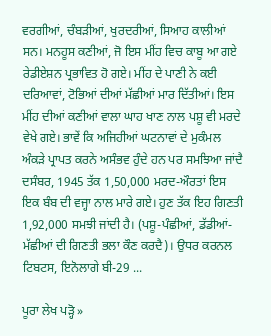ਵਰਗੀਆਂ, ਚੰਬੜੀਆਂ, ਖੁਰਦਰੀਆਂ, ਸਿਆਹ ਕਾਲੀਆਂ ਸਨ। ਮਨਹੂਸ ਕਣੀਆਂ, ਜੋ ਇਸ ਮੀਂਹ ਵਿਚ ਕਾਬੂ ਆ ਗਏ ਰੇਡੀਏਸ਼ਨ ਪ੍ਰਭਾਵਿਤ ਹੋ ਗਏ। ਮੀਂਹ ਦੇ ਪਾਣੀ ਨੇ ਕਈ ਦਰਿਆਵਾਂ, ਟੋਭਿਆਂ ਦੀਆਂ ਮੱਛੀਆਂ ਮਾਰ ਦਿੱਤੀਆਂ। ਇਸ ਮੀਂਹ ਦੀਆਂ ਕਣੀਆਂ ਵਾਲਾ ਘਾਹ ਖਾਣ ਨਾਲ ਪਸ਼ੂ ਵੀ ਮਰਦੇ ਵੇਖੇ ਗਏ। ਭਾਵੇਂ ਕਿ ਅਜਿਹੀਆਂ ਘਟਨਾਵਾਂ ਦੇ ਮੁਕੰਮਲ ਅੰਕੜੇ ਪ੍ਰਾਪਤ ਕਰਨੇ ਅਸੰਭਵ ਹੁੰਦੇ ਹਨ ਪਰ ਸਮਝਿਆ ਜਾਂਦੈ ਦਸੰਬਰ, 1945 ਤੱਕ 1,50,000 ਮਰਦ-ਔਰਤਾਂ ਇਸ ਇਕ ਬੰਬ ਦੀ ਵਜ੍ਹਾ ਨਾਲ ਮਾਰੇ ਗਏ। ਹੁਣ ਤੱਕ ਇਹ ਗਿਣਤੀ 1,92,000 ਸਮਝੀ ਜਾਂਦੀ ਹੈ। (ਪਸ਼ੂ-ਪੰਛੀਆਂ, ਡੱਡੀਆਂ-ਮੱਛੀਆਂ ਦੀ ਗਿਣਤੀ ਭਲਾ ਕੌਣ ਕਰਦੈ)। ਉਧਰ ਕਰਨਲ ਟਿਬਟਸ, ਇਨੋਲਾਗੇ ਬੀ-29 ...

ਪੂਰਾ ਲੇਖ ਪੜ੍ਹੋ »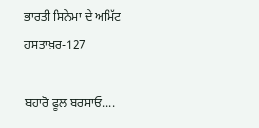ਭਾਰਤੀ ਸਿਨੇਮਾ ਦੇ ਅਮਿੱਟ ਹਸਤਾਖ਼ਰ-127

ਬਹਾਰੋ ਫੂਲ ਬਰਸਾਓ....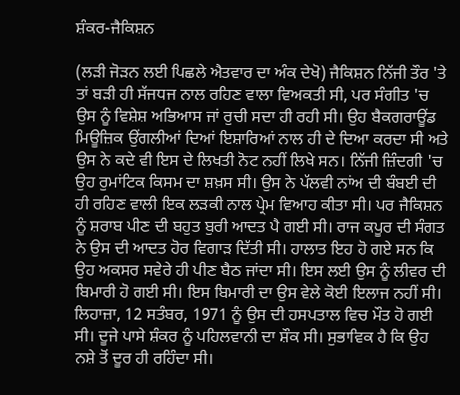ਸ਼ੰਕਰ-ਜੈਕਿਸ਼ਨ

(ਲੜੀ ਜੋੜਨ ਲਈ ਪਿਛਲੇ ਐਤਵਾਰ ਦਾ ਅੰਕ ਦੇਖੋ) ਜੈਕਿਸ਼ਨ ਨਿੱਜੀ ਤੌਰ 'ਤੇ ਤਾਂ ਬੜੀ ਹੀ ਸੱਜਧਜ ਨਾਲ ਰਹਿਣ ਵਾਲਾ ਵਿਅਕਤੀ ਸੀ, ਪਰ ਸੰਗੀਤ 'ਚ ਉਸ ਨੂੰ ਵਿਸ਼ੇਸ਼ ਅਭਿਆਸ ਜਾਂ ਰੁਚੀ ਸਦਾ ਹੀ ਰਹੀ ਸੀ। ਉਹ ਬੈਕਗਰਾਊਂਡ ਮਿਊਜ਼ਿਕ ਉਂਗਲੀਆਂ ਦਿਆਂ ਇਸ਼ਾਰਿਆਂ ਨਾਲ ਹੀ ਦੇ ਦਿਆ ਕਰਦਾ ਸੀ ਅਤੇ ਉਸ ਨੇ ਕਦੇ ਵੀ ਇਸ ਦੇ ਲਿਖਤੀ ਨੋਟ ਨਹੀਂ ਲਿਖੇ ਸਨ। ਨਿੱਜੀ ਜ਼ਿੰਦਗੀ 'ਚ ਉਹ ਰੁਮਾਂਟਿਕ ਕਿਸਮ ਦਾ ਸ਼ਖ਼ਸ ਸੀ। ਉਸ ਨੇ ਪੱਲਵੀ ਨਾਂਅ ਦੀ ਬੰਬਈ ਦੀ ਹੀ ਰਹਿਣ ਵਾਲੀ ਇਕ ਲੜਕੀ ਨਾਲ ਪ੍ਰੇਮ ਵਿਆਹ ਕੀਤਾ ਸੀ। ਪਰ ਜੈਕਿਸ਼ਨ ਨੂੰ ਸ਼ਰਾਬ ਪੀਣ ਦੀ ਬਹੁਤ ਬੁਰੀ ਆਦਤ ਪੈ ਗਈ ਸੀ। ਰਾਜ ਕਪੂਰ ਦੀ ਸੰਗਤ ਨੇ ਉਸ ਦੀ ਆਦਤ ਹੋਰ ਵਿਗਾੜ ਦਿੱਤੀ ਸੀ। ਹਾਲਾਤ ਇਹ ਹੋ ਗਏ ਸਨ ਕਿ ਉਹ ਅਕਸਰ ਸਵੇਰੇ ਹੀ ਪੀਣ ਬੈਠ ਜਾਂਦਾ ਸੀ। ਇਸ ਲਈ ਉਸ ਨੂੰ ਲੀਵਰ ਦੀ ਬਿਮਾਰੀ ਹੋ ਗਈ ਸੀ। ਇਸ ਬਿਮਾਰੀ ਦਾ ਉਸ ਵੇਲੇ ਕੋਈ ਇਲਾਜ ਨਹੀਂ ਸੀ। ਲਿਹਾਜ਼ਾ, 12 ਸਤੰਬਰ, 1971 ਨੂੰ ਉਸ ਦੀ ਹਸਪਤਾਲ ਵਿਚ ਮੌਤ ਹੋ ਗਈ ਸੀ। ਦੂਜੇ ਪਾਸੇ ਸ਼ੰਕਰ ਨੂੰ ਪਹਿਲਵਾਨੀ ਦਾ ਸ਼ੌਕ ਸੀ। ਸੁਭਾਵਿਕ ਹੈ ਕਿ ਉਹ ਨਸ਼ੇ ਤੋਂ ਦੂਰ ਹੀ ਰਹਿੰਦਾ ਸੀ।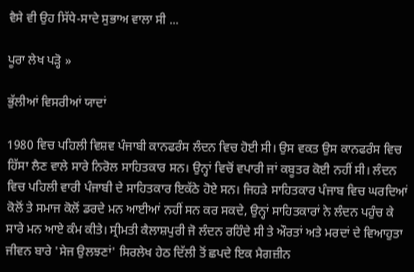ਵੈਸੇ ਵੀ ਉਹ ਸਿੱਧੇ-ਸਾਦੇ ਸੁਭਾਅ ਵਾਲਾ ਸੀ ...

ਪੂਰਾ ਲੇਖ ਪੜ੍ਹੋ »

ਭੁੱਲੀਆਂ ਵਿਸਰੀਆਂ ਯਾਦਾਂ

1980 ਵਿਚ ਪਹਿਲੀ ਵਿਸ਼ਵ ਪੰਜਾਬੀ ਕਾਨਫਰੰਸ ਲੰਦਨ ਵਿਚ ਹੋਈ ਸੀ। ਉਸ ਵਕਤ ਉਸ ਕਾਨਫਰੰਸ ਵਿਚ ਹਿੱਸਾ ਲੈਣ ਵਾਲੇ ਸਾਰੇ ਨਿਰੋਲ ਸਾਹਿਤਕਾਰ ਸਨ। ਉਨ੍ਹਾਂ ਵਿਚੋਂ ਵਪਾਰੀ ਜਾਂ ਕਬੂਤਰ ਕੋਈ ਨਹੀਂ ਸੀ। ਲੰਦਨ ਵਿਚ ਪਹਿਲੀ ਵਾਰੀ ਪੰਜਾਬੀ ਦੇ ਸਾਹਿਤਕਾਰ ਇਕੱਠੇ ਹੋਏ ਸਨ। ਜਿਹੜੇ ਸਾਹਿਤਕਾਰ ਪੰਜਾਬ ਵਿਚ ਘਰਦਿਆਂ ਕੋਲੋਂ ਤੇ ਸਮਾਜ ਕੋਲੋਂ ਡਰਦੇ ਮਨ ਆਈਆਂ ਨਹੀਂ ਸਨ ਕਰ ਸਕਦੇ, ਉਨ੍ਹਾਂ ਸਾਹਿਤਕਾਰਾਂ ਨੇ ਲੰਦਨ ਪਹੁੰਚ ਕੇ ਸਾਰੇ ਮਨ ਆਏ ਕੰਮ ਕੀਤੇ। ਸ੍ਰੀਮਤੀ ਕੈਲਾਸ਼ਪੁਰੀ ਜੋ ਲੰਦਨ ਰਹਿੰਦੇ ਸੀ ਤੇ ਔਰਤਾਂ ਅਤੇ ਮਰਦਾਂ ਦੇ ਵਿਆਹੁਤਾ ਜੀਵਨ ਬਾਰੇ 'ਸੇਜ ਉਲਝਣਾਂ' ਸਿਰਲੇਖ ਹੇਠ ਦਿੱਲੀ ਤੋਂ ਛਪਦੇ ਇਕ ਮੈਗਜ਼ੀਨ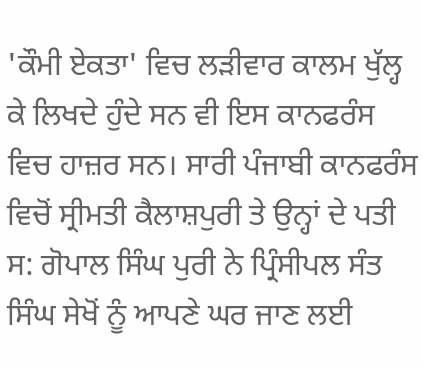'ਕੌਮੀ ਏਕਤਾ' ਵਿਚ ਲੜੀਵਾਰ ਕਾਲਮ ਖੁੱਲ੍ਹ ਕੇ ਲਿਖਦੇ ਹੁੰਦੇ ਸਨ ਵੀ ਇਸ ਕਾਨਫਰੰਸ ਵਿਚ ਹਾਜ਼ਰ ਸਨ। ਸਾਰੀ ਪੰਜਾਬੀ ਕਾਨਫਰੰਸ ਵਿਚੋਂ ਸ੍ਰੀਮਤੀ ਕੈਲਾਸ਼ਪੁਰੀ ਤੇ ਉਨ੍ਹਾਂ ਦੇ ਪਤੀ ਸ: ਗੋਪਾਲ ਸਿੰਘ ਪੁਰੀ ਨੇ ਪ੍ਰਿੰਸੀਪਲ ਸੰਤ ਸਿੰਘ ਸੇਖੋਂ ਨੂੰ ਆਪਣੇ ਘਰ ਜਾਣ ਲਈ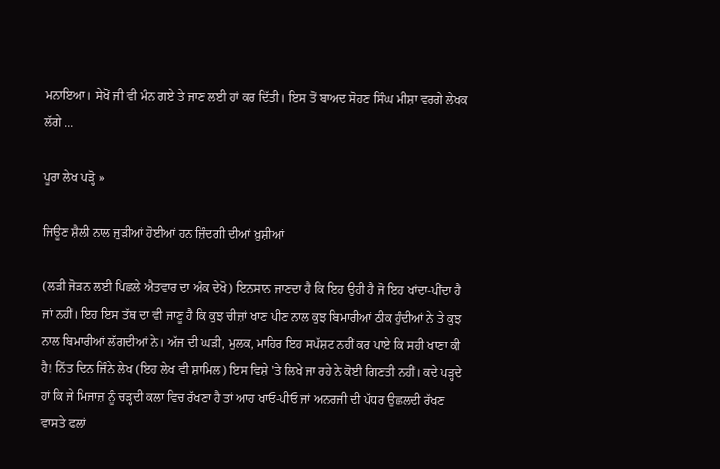ਮਨਾਇਆ। ਸੇਖੋਂ ਜੀ ਵੀ ਮੰਨ ਗਏ ਤੇ ਜਾਣ ਲਈ ਹਾਂ ਕਰ ਦਿੱਤੀ। ਇਸ ਤੋਂ ਬਾਅਦ ਸੋਹਣ ਸਿੰਘ ਮੀਸ਼ਾ ਵਰਗੇ ਲੇਖਕ ਲੱਗੇ ...

ਪੂਰਾ ਲੇਖ ਪੜ੍ਹੋ »

ਜਿਊਣ ਸ਼ੈਲੀ ਨਾਲ ਜੁੜੀਆਂ ਹੋਈਆਂ ਹਨ ਜ਼ਿੰਦਗੀ ਦੀਆਂ ਖ਼ੁਸ਼ੀਆਂ

(ਲੜੀ ਜੋੜਨ ਲਈ ਪਿਛਲੇ ਐਤਵਾਰ ਦਾ ਅੰਕ ਦੇਖੋ) ਇਨਸਾਨ ਜਾਣਦਾ ਹੈ ਕਿ ਇਹ ਉਹੀ ਹੈ ਜੋ ਇਹ ਖਾਂਦਾ-ਪੀਂਦਾ ਹੈ ਜਾਂ ਨਹੀਂ। ਇਹ ਇਸ ਤੱਥ ਦਾ ਵੀ ਜਾਣੂ ਹੈ ਕਿ ਕੁਝ ਚੀਜ਼ਾਂ ਖਾਣ ਪੀਣ ਨਾਲ ਕੁਝ ਬਿਮਾਰੀਆਂ ਠੀਕ ਹੁੰਦੀਆਂ ਨੇ ਤੇ ਕੁਝ ਨਾਲ ਬਿਮਾਰੀਆਂ ਲੱਗਦੀਆਂ ਨੇ। ਅੱਜ ਦੀ ਘੜੀ, ਮੁਲਕ, ਮਾਹਿਰ ਇਹ ਸਪੱਸ਼ਟ ਨਹੀਂ ਕਰ ਪਾਏ ਕਿ ਸਹੀ ਖਾਣਾ ਕੀ ਹੈ! ਨਿੱਤ ਦਿਨ ਜਿੰਨੇ ਲੇਖ (ਇਹ ਲੇਖ ਵੀ ਸ਼ਾਮਿਲ) ਇਸ ਵਿਸ਼ੇ 'ਤੇ ਲਿਖੇ ਜਾ ਰਹੇ ਨੇ ਕੋਈ ਗਿਣਤੀ ਨਹੀਂ। ਕਦੇ ਪੜ੍ਹਦੇ ਹਾਂ ਕਿ ਜੇ ਮਿਜਾਜ਼ ਨੂੰ ਚੜ੍ਹਦੀ ਕਲਾ ਵਿਚ ਰੱਖਣਾ ਹੈ ਤਾਂ ਆਹ ਖਾਓ-ਪੀਓ ਜਾਂ ਅਨਰਜੀ ਦੀ ਪੱਧਰ ਉਛਲਦੀ ਰੱਖਣ ਵਾਸਤੇ ਫਲਾਂ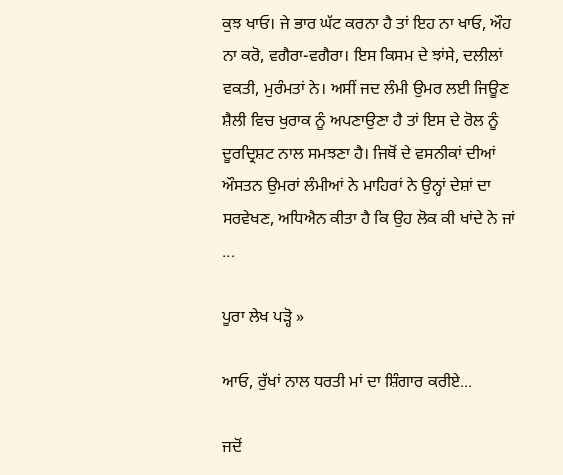ਕੁਝ ਖਾਓ। ਜੇ ਭਾਰ ਘੱਟ ਕਰਨਾ ਹੈ ਤਾਂ ਇਹ ਨਾ ਖਾਓ, ਔਹ ਨਾ ਕਰੋ, ਵਗੈਰਾ-ਵਗੈਰਾ। ਇਸ ਕਿਸਮ ਦੇ ਝਾਂਸੇ, ਦਲੀਲਾਂ ਵਕਤੀ, ਮੁਰੰਮਤਾਂ ਨੇ। ਅਸੀਂ ਜਦ ਲੰਮੀ ਉਮਰ ਲਈ ਜਿਊਣ ਸ਼ੈਲੀ ਵਿਚ ਖੁਰਾਕ ਨੂੰ ਅਪਣਾਉਣਾ ਹੈ ਤਾਂ ਇਸ ਦੇ ਰੋਲ ਨੂੰ ਦੂਰਦ੍ਰਿਸ਼ਟ ਨਾਲ ਸਮਝਣਾ ਹੈ। ਜਿਥੋਂ ਦੇ ਵਸਨੀਕਾਂ ਦੀਆਂ ਔਸਤਨ ਉਮਰਾਂ ਲੰਮੀਆਂ ਨੇ ਮਾਹਿਰਾਂ ਨੇ ਉਨ੍ਹਾਂ ਦੇਸ਼ਾਂ ਦਾ ਸਰਵੇਖਣ, ਅਧਿਐਨ ਕੀਤਾ ਹੈ ਕਿ ਉਹ ਲੋਕ ਕੀ ਖਾਂਦੇ ਨੇ ਜਾਂ ...

ਪੂਰਾ ਲੇਖ ਪੜ੍ਹੋ »

ਆਓ, ਰੁੱਖਾਂ ਨਾਲ ਧਰਤੀ ਮਾਂ ਦਾ ਸ਼ਿੰਗਾਰ ਕਰੀਏ...

ਜਦੋਂ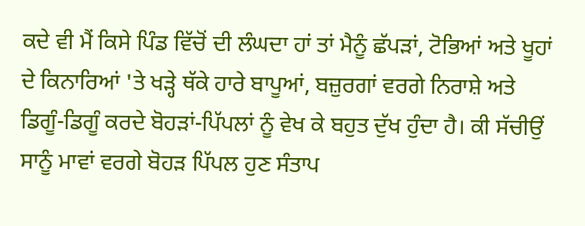ਕਦੇ ਵੀ ਮੈਂ ਕਿਸੇ ਪਿੰਡ ਵਿੱਚੋਂ ਦੀ ਲੰਘਦਾ ਹਾਂ ਤਾਂ ਮੈਨੂੰ ਛੱਪੜਾਂ, ਟੋਭਿਆਂ ਅਤੇ ਖੂਹਾਂ ਦੇ ਕਿਨਾਰਿਆਂ 'ਤੇ ਖੜ੍ਹੇ ਥੱਕੇ ਹਾਰੇ ਬਾਪੂਆਂ, ਬਜ਼ੁਰਗਾਂ ਵਰਗੇ ਨਿਰਾਸ਼ੇ ਅਤੇ ਡਿਗੂੰ-ਡਿਗੂੰ ਕਰਦੇ ਬੋਹੜਾਂ-ਪਿੱਪਲਾਂ ਨੂੰ ਵੇਖ ਕੇ ਬਹੁਤ ਦੁੱਖ ਹੁੰਦਾ ਹੈ। ਕੀ ਸੱਚੀਉਂ ਸਾਨੂੰ ਮਾਵਾਂ ਵਰਗੇ ਬੋਹੜ ਪਿੱਪਲ ਹੁਣ ਸੰਤਾਪ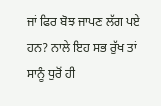ਜਾਂ ਫਿਰ ਬੋਝ ਜਾਪਣ ਲੱਗ ਪਏ ਹਨ? ਨਾਲੇ ਇਹ ਸਭ ਰੁੱਖ ਤਾਂ ਸਾਨੂੰ ਧੁਰੋਂ ਹੀ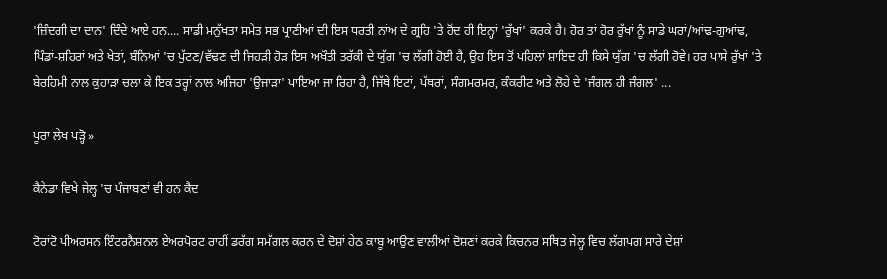'ਜ਼ਿੰਦਗੀ ਦਾ ਦਾਨ' ਦਿੰਦੇ ਆਏ ਹਨ.... ਸਾਡੀ ਮਨੁੱਖਤਾ ਸਮੇਤ ਸਭ ਪ੍ਰਾਣੀਆਂ ਦੀ ਇਸ ਧਰਤੀ ਨਾਂਅ ਦੇ ਗ੍ਰਹਿ 'ਤੇ ਹੋਂਦ ਹੀ ਇਨ੍ਹਾਂ 'ਰੁੱਖਾਂ' ਕਰਕੇ ਹੈ। ਹੋਰ ਤਾਂ ਹੋਰ ਰੁੱਖਾਂ ਨੂੰ ਸਾਡੇ ਘਰਾਂ/ਆਂਢ-ਗੁਆਂਢ, ਪਿੰਡਾਂ-ਸ਼ਹਿਰਾਂ ਅਤੇ ਖੇਤਾਂ, ਬੰਨਿਆਂ 'ਚ ਪੁੱਟਣ/ਵੱਢਣ ਦੀ ਜਿਹੜੀ ਹੋੜ ਇਸ ਅਖੌਤੀ ਤਰੱਕੀ ਦੇ ਯੁੱਗ 'ਚ ਲੱਗੀ ਹੋਈ ਹੈ, ਉਹ ਇਸ ਤੋਂ ਪਹਿਲਾਂ ਸ਼ਾਇਦ ਹੀ ਕਿਸੇ ਯੁੱਗ 'ਚ ਲੱਗੀ ਹੋਵੇ। ਹਰ ਪਾਸੇ ਰੁੱਖਾਂ 'ਤੇ ਬੇਰਹਿਮੀ ਨਾਲ ਕੁਹਾੜਾ ਚਲਾ ਕੇ ਇਕ ਤਰ੍ਹਾਂ ਨਾਲ ਅਜਿਹਾ 'ਉਜਾੜਾ' ਪਾਇਆ ਜਾ ਰਿਹਾ ਹੈ, ਜਿੱਥੇ ਇਟਾਂ, ਪੱਥਰਾਂ, ਸੰਗਮਰਮਰ, ਕੰਕਰੀਟ ਅਤੇ ਲੋਹੇ ਦੇ 'ਜੰਗਲ ਹੀ ਜੰਗਲ' ...

ਪੂਰਾ ਲੇਖ ਪੜ੍ਹੋ »

ਕੈਨੇਡਾ ਵਿਖੇ ਜੇਲ੍ਹ 'ਚ ਪੰਜਾਬਣਾਂ ਵੀ ਹਨ ਕੈਦ

ਟੋਰਾਂਟੋ ਪੀਅਰਸਨ ਇੰਟਰਨੈਸ਼ਨਲ ਏਅਰਪੋਰਟ ਰਾਹੀਂ ਡਰੱਗ ਸਮੱਗਲ ਕਰਨ ਦੇ ਦੋਸ਼ਾਂ ਹੇਠ ਕਾਬੂ ਆਉਣ ਵਾਲੀਆਂ ਦੋਸ਼ਣਾਂ ਕਰਕੇ ਕਿਚਨਰ ਸਥਿਤ ਜੇਲ੍ਹ ਵਿਚ ਲੱਗਪਗ ਸਾਰੇ ਦੇਸ਼ਾਂ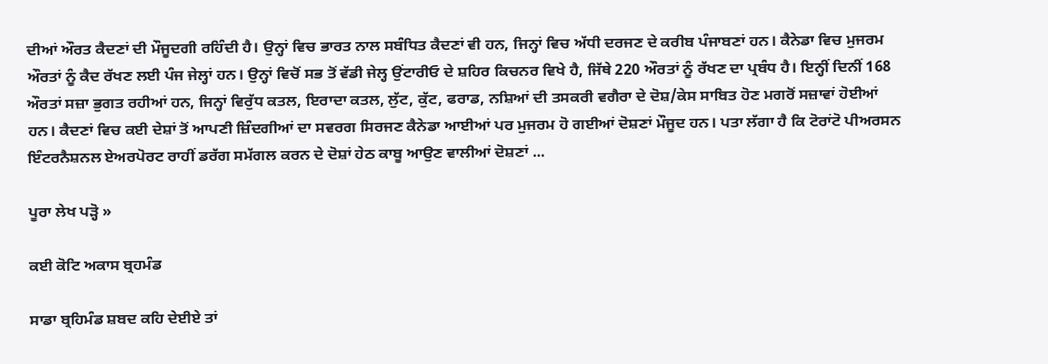ਦੀਆਂ ਔਰਤ ਕੈਦਣਾਂ ਦੀ ਮੌਜੂਦਗੀ ਰਹਿੰਦੀ ਹੈ। ਉਨ੍ਹਾਂ ਵਿਚ ਭਾਰਤ ਨਾਲ ਸਬੰਧਿਤ ਕੈਦਣਾਂ ਵੀ ਹਨ, ਜਿਨ੍ਹਾਂ ਵਿਚ ਅੱਧੀ ਦਰਜਣ ਦੇ ਕਰੀਬ ਪੰਜਾਬਣਾਂ ਹਨ। ਕੈਨੇਡਾ ਵਿਚ ਮੁਜਰਮ ਔਰਤਾਂ ਨੂੰ ਕੈਦ ਰੱਖਣ ਲਈ ਪੰਜ ਜੇਲ੍ਹਾਂ ਹਨ। ਉਨ੍ਹਾਂ ਵਿਚੋਂ ਸਭ ਤੋਂ ਵੱਡੀ ਜੇਲ੍ਹ ਉਂਟਾਰੀਓ ਦੇ ਸ਼ਹਿਰ ਕਿਚਨਰ ਵਿਖੇ ਹੈ, ਜਿੱਥੇ 220 ਔਰਤਾਂ ਨੂੰ ਰੱਖਣ ਦਾ ਪ੍ਰਬੰਧ ਹੈ। ਇਨ੍ਹੀਂ ਦਿਨੀਂ 168 ਔਰਤਾਂ ਸਜ਼ਾ ਭੁਗਤ ਰਹੀਆਂ ਹਨ, ਜਿਨ੍ਹਾਂ ਵਿਰੁੱਧ ਕਤਲ, ਇਰਾਦਾ ਕਤਲ, ਲੁੱਟ, ਕੁੱਟ, ਫਰਾਡ, ਨਸ਼ਿਆਂ ਦੀ ਤਸਕਰੀ ਵਗੈਰਾ ਦੇ ਦੋਸ਼/ਕੇਸ ਸਾਬਿਤ ਹੋਣ ਮਗਰੋਂ ਸਜ਼ਾਵਾਂ ਹੋਈਆਂ ਹਨ। ਕੈਦਣਾਂ ਵਿਚ ਕਈ ਦੇਸ਼ਾਂ ਤੋਂ ਆਪਣੀ ਜ਼ਿੰਦਗੀਆਂ ਦਾ ਸਵਰਗ ਸਿਰਜਣ ਕੈਨੇਡਾ ਆਈਆਂ ਪਰ ਮੁਜਰਮ ਹੋ ਗਈਆਂ ਦੋਸ਼ਣਾਂ ਮੌਜੂਦ ਹਨ। ਪਤਾ ਲੱਗਾ ਹੈ ਕਿ ਟੋਰਾਂਟੋ ਪੀਅਰਸਨ ਇੰਟਰਨੈਸ਼ਨਲ ਏਅਰਪੋਰਟ ਰਾਹੀਂ ਡਰੱਗ ਸਮੱਗਲ ਕਰਨ ਦੇ ਦੋਸ਼ਾਂ ਹੇਠ ਕਾਬੂ ਆਉਣ ਵਾਲੀਆਂ ਦੋਸ਼ਣਾਂ ...

ਪੂਰਾ ਲੇਖ ਪੜ੍ਹੋ »

ਕਈ ਕੋਟਿ ਅਕਾਸ ਬ੍ਰਹਮੰਡ

ਸਾਡਾ ਬ੍ਰਹਿਮੰਡ ਸ਼ਬਦ ਕਹਿ ਦੇਈਏ ਤਾਂ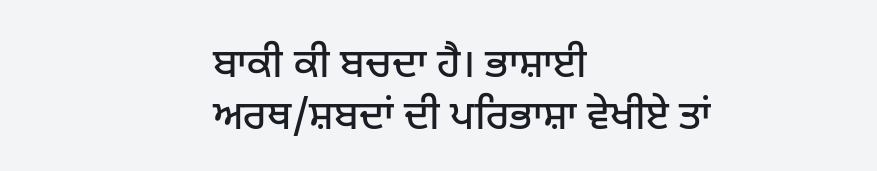ਬਾਕੀ ਕੀ ਬਚਦਾ ਹੈ। ਭਾਸ਼ਾਈ ਅਰਥ/ਸ਼ਬਦਾਂ ਦੀ ਪਰਿਭਾਸ਼ਾ ਵੇਖੀਏ ਤਾਂ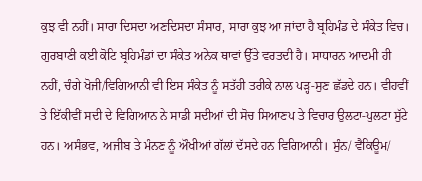ਕੁਝ ਵੀ ਨਹੀਂ। ਸਾਰਾ ਦਿਸਦਾ ਅਣਦਿਸਦਾ ਸੰਸਾਰ, ਸਾਰਾ ਕੁਝ ਆ ਜਾਂਦਾ ਹੈ ਬ੍ਰਹਿਮੰਡ ਦੇ ਸੰਕੇਤ ਵਿਚ। ਗੁਰਬਾਣੀ ਕਈ ਕੋਟਿ ਬ੍ਰਹਿਮੰਡਾਂ ਦਾ ਸੰਕੇਤ ਅਨੇਕ ਥਾਵਾਂ ਉੱਤੇ ਵਰਤਦੀ ਹੈ। ਸਾਧਾਰਨ ਆਦਮੀ ਹੀ ਨਹੀਂ, ਚੰਗੇ ਖੋਜੀ/ਵਿਗਿਆਨੀ ਵੀ ਇਸ ਸੰਕੇਤ ਨੂੰ ਸਤੱਹੀ ਤਰੀਕੇ ਨਾਲ ਪੜ੍ਹ-ਸੁਣ ਛੱਡਦੇ ਹਨ। ਵੀਹਵੀਂ ਤੇ ਇੱਕੀਵੀਂ ਸਦੀ ਦੇ ਵਿਗਿਆਨ ਨੇ ਸਾਡੀ ਸਦੀਆਂ ਦੀ ਸੋਚ ਸਿਆਣਪ ਤੇ ਵਿਚਾਰ ਉਲਟਾ-ਪੁਲਟਾ ਸੁੱਟੇ ਹਨ। ਅਸੰਭਵ, ਅਜੀਬ ਤੇ ਮੰਨਣ ਨੂੰ ਔਖੀਆਂ ਗੱਲਾਂ ਦੱਸਦੇ ਹਨ ਵਿਗਿਆਨੀ। ਸੁੰਨ/ ਵੈਕਿਊਮ/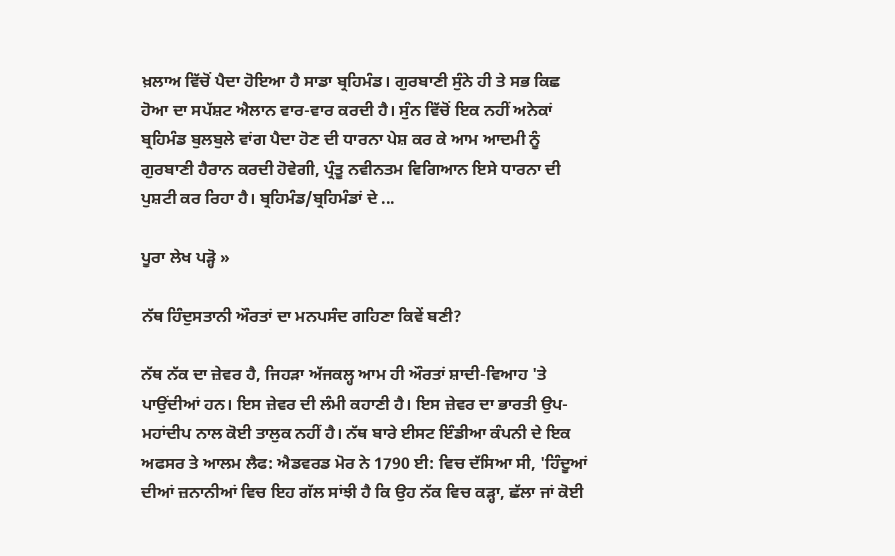ਖ਼ਲਾਅ ਵਿੱਚੋਂ ਪੈਦਾ ਹੋਇਆ ਹੈ ਸਾਡਾ ਬ੍ਰਹਿਮੰਡ। ਗੁਰਬਾਣੀ ਸੁੰਨੇ ਹੀ ਤੇ ਸਭ ਕਿਛ ਹੋਆ ਦਾ ਸਪੱਸ਼ਟ ਐਲਾਨ ਵਾਰ-ਵਾਰ ਕਰਦੀ ਹੈ। ਸੁੰਨ ਵਿੱਚੋਂ ਇਕ ਨਹੀਂ ਅਨੇਕਾਂ ਬ੍ਰਹਿਮੰਡ ਬੁਲਬੁਲੇ ਵਾਂਗ ਪੈਦਾ ਹੋਣ ਦੀ ਧਾਰਨਾ ਪੇਸ਼ ਕਰ ਕੇ ਆਮ ਆਦਮੀ ਨੂੰ ਗੁਰਬਾਣੀ ਹੈਰਾਨ ਕਰਦੀ ਹੋਵੇਗੀ, ਪ੍ਰੰਤੂ ਨਵੀਨਤਮ ਵਿਗਿਆਨ ਇਸੇ ਧਾਰਨਾ ਦੀ ਪੁਸ਼ਟੀ ਕਰ ਰਿਹਾ ਹੈ। ਬ੍ਰਹਿਮੰਡ/ਬ੍ਰਹਿਮੰਡਾਂ ਦੇ ...

ਪੂਰਾ ਲੇਖ ਪੜ੍ਹੋ »

ਨੱਥ ਹਿੰਦੁਸਤਾਨੀ ਔਰਤਾਂ ਦਾ ਮਨਪਸੰਦ ਗਹਿਣਾ ਕਿਵੇਂ ਬਣੀ?

ਨੱਥ ਨੱਕ ਦਾ ਜ਼ੇਵਰ ਹੈ, ਜਿਹੜਾ ਅੱਜਕਲ੍ਹ ਆਮ ਹੀ ਔਰਤਾਂ ਸ਼ਾਦੀ-ਵਿਆਹ 'ਤੇ ਪਾਉਂਦੀਆਂ ਹਨ। ਇਸ ਜ਼ੇਵਰ ਦੀ ਲੰਮੀ ਕਹਾਣੀ ਹੈ। ਇਸ ਜ਼ੇਵਰ ਦਾ ਭਾਰਤੀ ਉਪ-ਮਹਾਂਦੀਪ ਨਾਲ ਕੋਈ ਤਾਲੁਕ ਨਹੀਂ ਹੈ। ਨੱਥ ਬਾਰੇ ਈਸਟ ਇੰਡੀਆ ਕੰਪਨੀ ਦੇ ਇਕ ਅਫਸਰ ਤੇ ਆਲਮ ਲੈਫ: ਐਡਵਰਡ ਮੋਰ ਨੇ 1790 ਈ: ਵਿਚ ਦੱਸਿਆ ਸੀ, 'ਹਿੰਦੂਆਂ ਦੀਆਂ ਜ਼ਨਾਨੀਆਂ ਵਿਚ ਇਹ ਗੱਲ ਸਾਂਝੀ ਹੈ ਕਿ ਉਹ ਨੱਕ ਵਿਚ ਕੜ੍ਹਾ, ਛੱਲਾ ਜਾਂ ਕੋਈ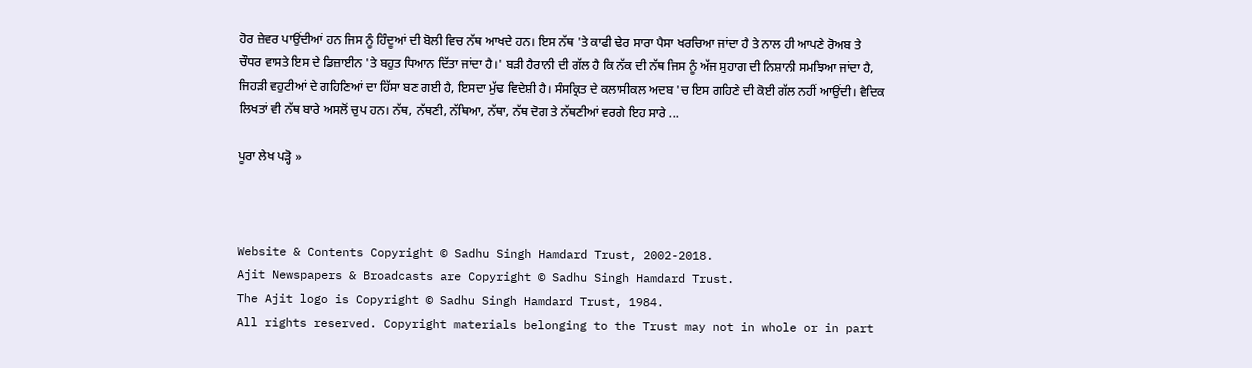ਹੋਰ ਜ਼ੇਵਰ ਪਾਉਂਦੀਆਂ ਹਨ ਜਿਸ ਨੂੰ ਹਿੰਦੂਆਂ ਦੀ ਬੋਲੀ ਵਿਚ ਨੱਥ ਆਖਦੇ ਹਨ। ਇਸ ਨੱਥ 'ਤੇ ਕਾਫੀ ਢੇਰ ਸਾਰਾ ਪੈਸਾ ਖਰਚਿਆ ਜਾਂਦਾ ਹੈ ਤੇ ਨਾਲ ਹੀ ਆਪਣੇ ਰੋਅਬ ਤੇ ਚੌਧਰ ਵਾਸਤੇ ਇਸ ਦੇ ਡਿਜ਼ਾਈਨ 'ਤੇ ਬਹੁਤ ਧਿਆਨ ਦਿੱਤਾ ਜਾਂਦਾ ਹੈ।' ਬੜੀ ਹੈਰਾਨੀ ਦੀ ਗੱਲ ਹੈ ਕਿ ਨੱਕ ਦੀ ਨੱਥ ਜਿਸ ਨੂੰ ਅੱਜ ਸੁਹਾਗ ਦੀ ਨਿਸ਼ਾਨੀ ਸਮਝਿਆ ਜਾਂਦਾ ਹੈ, ਜਿਹੜੀ ਵਹੁਟੀਆਂ ਦੇ ਗਹਿਣਿਆਂ ਦਾ ਹਿੱਸਾ ਬਣ ਗਈ ਹੈ, ਇਸਦਾ ਮੁੱਢ ਵਿਦੇਸ਼ੀ ਹੈ। ਸੰਸਕ੍ਰਿਤ ਦੇ ਕਲਾਸੀਕਲ ਅਦਬ 'ਚ ਇਸ ਗਹਿਣੇ ਦੀ ਕੋਈ ਗੱਲ ਨਹੀਂ ਆਉਂਦੀ। ਵੈਦਿਕ ਲਿਖਤਾਂ ਵੀ ਨੱਥ ਬਾਰੇ ਅਸਲੋਂ ਚੁਪ ਹਨ। ਨੱਥ, ਨੱਥਣੀ, ਨੱਥਿਆ, ਨੱਥਾ, ਨੱਥ ਦੋਗ ਤੇ ਨੱਥਣੀਆਂ ਵਰਗੇ ਇਹ ਸਾਰੇ ...

ਪੂਰਾ ਲੇਖ ਪੜ੍ਹੋ »



Website & Contents Copyright © Sadhu Singh Hamdard Trust, 2002-2018.
Ajit Newspapers & Broadcasts are Copyright © Sadhu Singh Hamdard Trust.
The Ajit logo is Copyright © Sadhu Singh Hamdard Trust, 1984.
All rights reserved. Copyright materials belonging to the Trust may not in whole or in part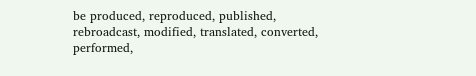be produced, reproduced, published, rebroadcast, modified, translated, converted, performed,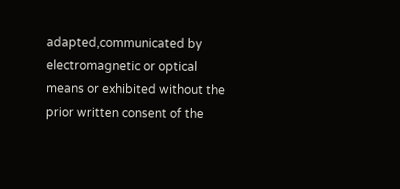adapted,communicated by electromagnetic or optical means or exhibited without the prior written consent of the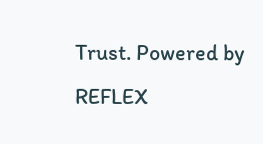Trust. Powered by REFLEX